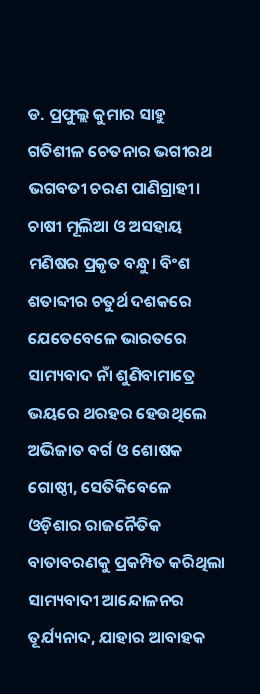ଡ. ପ୍ରଫୁଲ୍ଲ କୁମାର ସାହୁ
ଗତିଶୀଳ ଚେତନାର ଭଗୀରଥ ଭଗବତୀ ଚରଣ ପାଣିଗ୍ରାହୀ। ଚାଷୀ ମୂଲିଆ ଓ ଅସହାୟ ମଣିଷର ପ୍ରକୃତ ବନ୍ଧୁ। ବିଂଶ ଶତାବ୍ଦୀର ଚତୁର୍ଥ ଦଶକରେ ଯେତେବେଳେ ଭାରତରେ ସାମ୍ୟବାଦ ନାଁ ଶୁଣିବାମାତ୍ରେ ଭୟରେ ଥରହର ହେଉଥିଲେ ଅଭିଜାତ ବର୍ଗ ଓ ଶୋଷକ ଗୋଷ୍ଠୀ, ସେତିକିବେଳେ ଓଡ଼ିଶାର ରାଜନୈତିକ ବାତାବରଣକୁ ପ୍ରକମ୍ପିତ କରିଥିଲା ସାମ୍ୟବାଦୀ ଆନ୍ଦୋଳନର ତୂର୍ଯ୍ୟନାଦ, ଯାହାର ଆବାହକ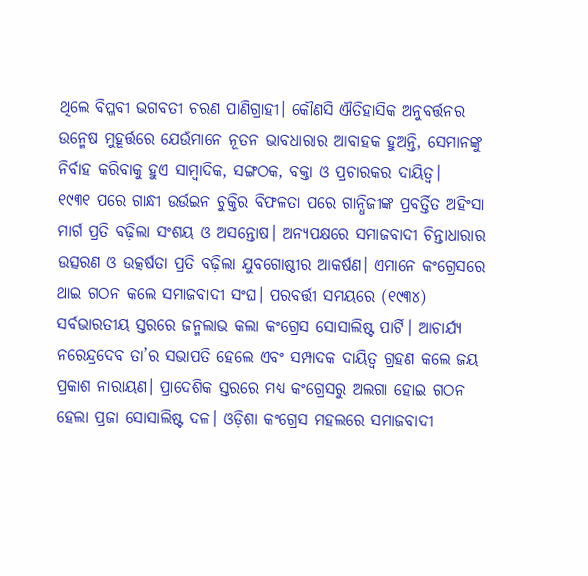ଥିଲେ ବିପ୍ଳବୀ ଭଗବତୀ ଚରଣ ପାଣିଗ୍ରାହୀ। କୌଣସି ଐତିହାସିକ ଅନୁବର୍ତ୍ତନର ଉନ୍ମେଷ ମୁହୂର୍ତ୍ତରେ ଯେଉଁମାନେ ନୂତନ ଭାବଧାରାର ଆବାହକ ହୁଅନ୍ତି, ସେମାନଙ୍କୁ ନିର୍ବାହ କରିବାକୁ ହୁଏ ସାମ୍ବାଦିକ, ସଙ୍ଗଠକ, ବକ୍ତା ଓ ପ୍ରଚାରକର ଦାୟିତ୍ୱ।
୧୯୩୧ ପରେ ଗାନ୍ଧୀ ଉର୍ଉଇନ ଚୁକ୍ତିର ବିଫଳତା ପରେ ଗାନ୍ଧିଜୀଙ୍କ ପ୍ରବର୍ତ୍ତିତ ଅହିଂସା ମାର୍ଗ ପ୍ରତି ବଢ଼ିଲା ସଂଶୟ ଓ ଅସନ୍ତୋଷ। ଅନ୍ୟପକ୍ଷରେ ସମାଜବାଦୀ ଚିନ୍ତାଧାରାର ଉତ୍ସରଣ ଓ ଉତ୍କର୍ଷତା ପ୍ରତି ବଢ଼ିଲା ଯୁବଗୋଷ୍ଠୀର ଆକର୍ଷଣ। ଏମାନେ କଂଗ୍ରେସରେ ଥାଇ ଗଠନ କଲେ ସମାଜବାଦୀ ସଂଘ। ପରବର୍ତ୍ତୀ ସମୟରେ (୧୯୩୪) ସର୍ବଭାରତୀୟ ସ୍ତରରେ ଜନ୍ମଲାଭ କଲା କଂଗ୍ରେସ ସୋସାଲିଷ୍ଟ ପାର୍ଟି। ଆଚାର୍ଯ୍ୟ ନରେନ୍ଦ୍ରଦେବ ତା’ର ସଭାପତି ହେଲେ ଏବଂ ସମ୍ପାଦକ ଦାୟିତ୍ୱ ଗ୍ରହଣ କଲେ ଜୟ ପ୍ରକାଶ ନାରାୟଣ। ପ୍ରାଦେଶିକ ସ୍ତରରେ ମଧ୍ୟ କଂଗ୍ରେସରୁ ଅଲଗା ହୋଇ ଗଠନ ହେଲା ପ୍ରଜା ସୋସାଲିଷ୍ଟ ଦଳ। ଓଡ଼ିଶା କଂଗ୍ରେସ ମହଲରେ ସମାଜବାଦୀ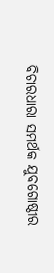ବିଚାରଧାରା ସମର୍ଥକ ଯୁବଗୋଷ୍ଠୀର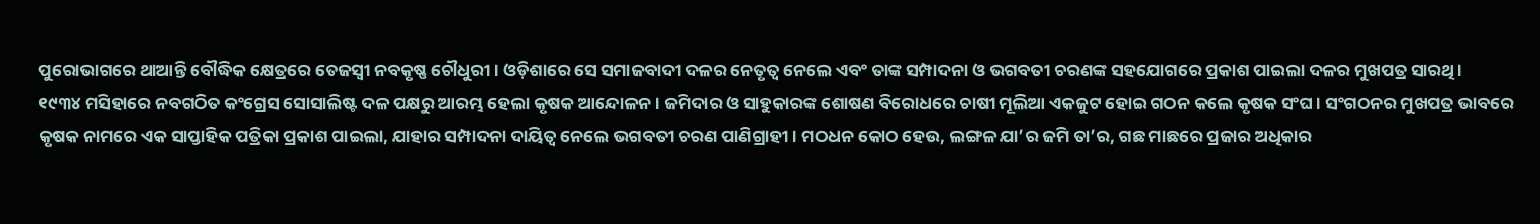ପୁରୋଭାଗରେ ଥାଆନ୍ତି ବୌଦ୍ଧିକ କ୍ଷେତ୍ରରେ ତେଜସ୍ବୀ ନବକୃଷ୍ଣ ଚୌଧୁରୀ। ଓଡ଼ିଶାରେ ସେ ସମାଜବାଦୀ ଦଳର ନେତୃତ୍ୱ ନେଲେ ଏବଂ ତାଙ୍କ ସମ୍ପାଦନା ଓ ଭଗବତୀ ଚରଣଙ୍କ ସହଯୋଗରେ ପ୍ରକାଶ ପାଇଲା ଦଳର ମୁଖପତ୍ର ସାରଥି।
୧୯୩୪ ମସିହାରେ ନବଗଠିତ କଂଗ୍ରେସ ସୋସାଲିଷ୍ଟ ଦଳ ପକ୍ଷରୁ ଆରମ୍ଭ ହେଲା କୃଷକ ଆନ୍ଦୋଳନ। ଜମିଦାର ଓ ସାହୁକାରଙ୍କ ଶୋଷଣ ବିରୋଧରେ ଚାଷୀ ମୂଲିଆ ଏକଜୁଟ ହୋଇ ଗଠନ କଲେ କୃଷକ ସଂଘ। ସଂଗଠନର ମୁଖପତ୍ର ଭାବରେ କୃଷକ ନାମରେ ଏକ ସାପ୍ତାହିକ ପତ୍ରିକା ପ୍ରକାଶ ପାଇଲା, ଯାହାର ସମ୍ପାଦନା ଦାୟିତ୍ୱ ନେଲେ ଭଗବତୀ ଚରଣ ପାଣିଗ୍ରାହୀ। ମଠଧନ କୋଠ ହେଉ, ଲଙ୍ଗଳ ଯା’ର ଜମି ତା’ର, ଗଛ ମାଛରେ ପ୍ରଜାର ଅଧିକାର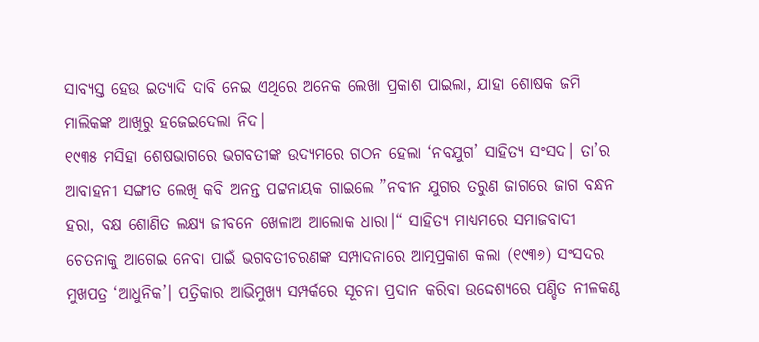ସାବ୍ୟସ୍ତ ହେଉ ଇତ୍ୟାଦି ଦାବି ନେଇ ଏଥିରେ ଅନେକ ଲେଖା ପ୍ରକାଶ ପାଇଲା, ଯାହା ଶୋଷକ ଜମି ମାଲିକଙ୍କ ଆଖିରୁ ହଜେଇଦେଲା ନିଦ।
୧୯୩୫ ମସିହା ଶେଷଭାଗରେ ଭଗବତୀଙ୍କ ଉଦ୍ୟମରେ ଗଠନ ହେଲା ‘ନବଯୁଗ’ ସାହିତ୍ୟ ସଂସଦ। ତା’ର ଆବାହନୀ ସଙ୍ଗୀତ ଲେଖି କବି ଅନନ୍ତ ପଟ୍ଟନାୟକ ଗାଇଲେ ”ନବୀନ ଯୁଗର ତରୁଣ ଜାଗରେ ଜାଗ ବନ୍ଧନ ହରା, ବକ୍ଷ ଶୋଣିତ ଲକ୍ଷ୍ୟ ଜୀବନେ ଖେଳାଅ ଆଲୋକ ଧାରା।“ ସାହିତ୍ୟ ମାଧ୍ୟମରେ ସମାଜବାଦୀ ଚେତନାକୁ ଆଗେଇ ନେବା ପାଇଁ ଭଗବତୀଚରଣଙ୍କ ସମ୍ପାଦନାରେ ଆତ୍ମପ୍ରକାଶ କଲା (୧୯୩୬) ସଂସଦର ମୁଖପତ୍ର ‘ଆଧୁନିକ’। ପତ୍ରିକାର ଆଭିମୁଖ୍ୟ ସମ୍ପର୍କରେ ସୂଚନା ପ୍ରଦାନ କରିବା ଉଦ୍ଦେଶ୍ୟରେ ପଣ୍ଡିତ ନୀଳକଣ୍ଠ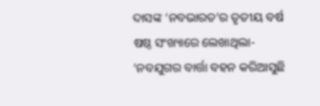ଦାସଙ୍କ ‘ନବଭାରତ’ର ତୃତୀୟ ବର୍ଷ ଷଷ୍ଠ ସଂଖ୍ୟାରେ ଲେଖାଥିଲା- ‘ନବଯୁଗର ବାର୍ତ୍ତା ବହନ କରିଆସୁଛି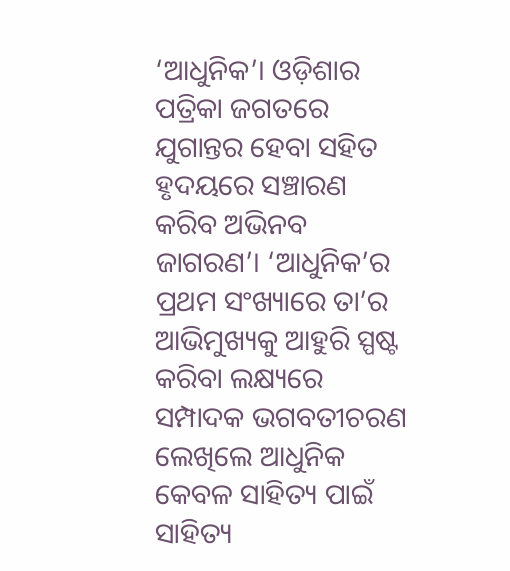‘ଆଧୁନିକ’। ଓଡ଼ିଶାର ପତ୍ରିକା ଜଗତରେ ଯୁଗାନ୍ତର ହେବା ସହିତ ହୃଦୟରେ ସଞ୍ଚାରଣ କରିବ ଅଭିନବ ଜାଗରଣ’। ‘ଆଧୁନିକ’ର ପ୍ରଥମ ସଂଖ୍ୟାରେ ତା’ର ଆଭିମୁଖ୍ୟକୁ ଆହୁରି ସ୍ପଷ୍ଟ କରିବା ଲକ୍ଷ୍ୟରେ ସମ୍ପାଦକ ଭଗବତୀଚରଣ ଲେଖିଲେ ଆଧୁନିକ କେବଳ ସାହିତ୍ୟ ପାଇଁ ସାହିତ୍ୟ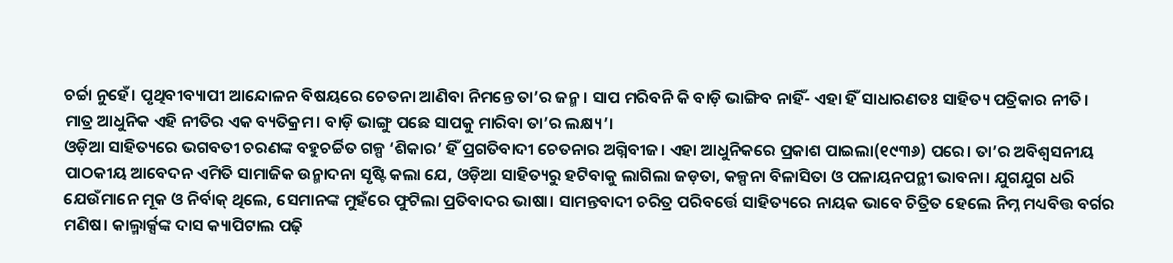ଚର୍ଚ୍ଚା ନୁହେଁ। ପୃଥିବୀବ୍ୟାପୀ ଆନ୍ଦୋଳନ ବିଷୟରେ ଚେତନା ଆଣିବା ନିମନ୍ତେ ତା’ର ଜନ୍ମ। ସାପ ମରିବନି କି ବାଡ଼ି ଭାଙ୍ଗିବ ନାହିଁ- ଏହା ହିଁ ସାଧାରଣତଃ ସାହିତ୍ୟ ପତ୍ରିକାର ନୀତି। ମାତ୍ର ଆଧୁନିକ ଏହି ନୀତିର ଏକ ବ୍ୟତିକ୍ରମ। ବାଡ଼ି ଭାଙ୍ଗୁ ପଛେ ସାପକୁ ମାରିବା ତା’ର ଲକ୍ଷ୍ୟ’।
ଓଡ଼ିଆ ସାହିତ୍ୟରେ ଭଗବତୀ ଚରଣଙ୍କ ବହୁଚର୍ଚ୍ଚିତ ଗଳ୍ପ ‘ଶିକାର’ ହିଁ ପ୍ରଗତିବାଦୀ ଚେତନାର ଅଗ୍ନିବୀଜ। ଏହା ଆଧୁନିକରେ ପ୍ରକାଶ ପାଇଲା(୧୯୩୬) ପରେ। ତା’ର ଅବିଶ୍ବସନୀୟ ପାଠକୀୟ ଆବେଦନ ଏମିତି ସାମାଜିକ ଉନ୍ମାଦନା ସୃଷ୍ଟି କଲା ଯେ, ଓଡ଼ିଆ ସାହିତ୍ୟରୁ ହଟିବାକୁ ଲାଗିଲା ଜଡ଼ତା, କଳ୍ପନା ବିଳାସିତା ଓ ପଳାୟନପନ୍ଥୀ ଭାବନା। ଯୁଗଯୁଗ ଧରି ଯେଉଁମାନେ ମୂକ ଓ ନିର୍ବାକ୍ ଥିଲେ, ସେମାନଙ୍କ ମୁହଁରେ ଫୁଟିଲା ପ୍ରତିବାଦର ଭାଷା। ସାମନ୍ତବାଦୀ ଚରିତ୍ର ପରିବର୍ତ୍ତେ ସାହିତ୍ୟରେ ନାୟକ ଭାବେ ଚିତ୍ରିତ ହେଲେ ନିମ୍ନ ମଧ୍ୟବିତ୍ତ ବର୍ଗର ମଣିଷ। କାଲ୍ମାର୍କ୍ସଙ୍କ ଦାସ କ୍ୟାପିଟାଲ ପଢ଼ି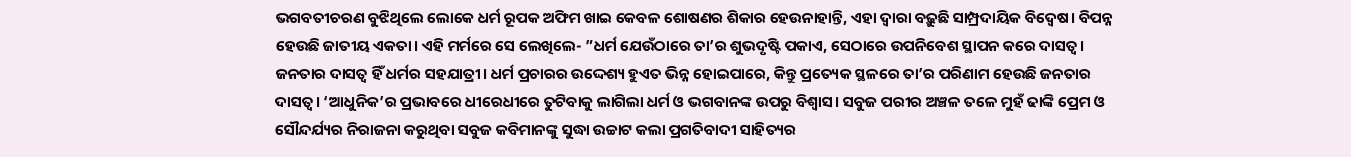ଭଗବତୀଚରଣ ବୁଝିଥିଲେ ଲୋକେ ଧର୍ମ ରୂପକ ଅଫିମ ଖାଇ କେବଳ ଶୋଷଣର ଶିକାର ହେଉନାହାନ୍ତି, ଏହା ଦ୍ବାରା ବଢ଼ୁଛି ସାମ୍ପ୍ରଦାୟିକ ବିଦ୍ୱେଷ। ବିପନ୍ନ ହେଉଛି ଜାତୀୟ ଏକତା। ଏହି ମର୍ମରେ ସେ ଲେଖିଲେ- ”ଧର୍ମ ଯେଉଁଠାରେ ତା’ର ଶୁଭଦୃଷ୍ଟି ପକାଏ, ସେଠାରେ ଉପନିବେଶ ସ୍ଥାପନ କରେ ଦାସତ୍ୱ। ଜନତାର ଦାସତ୍ୱ ହିଁ ଧର୍ମର ସହଯାତ୍ରୀ। ଧର୍ମ ପ୍ରଚାରର ଉଦ୍ଦେଶ୍ୟ ହୁଏତ ଭିନ୍ନ ହୋଇପାରେ, କିନ୍ତୁ ପ୍ରତ୍ୟେକ ସ୍ଥଳରେ ତା’ର ପରିଣାମ ହେଉଛି ଜନତାର ଦାସତ୍ୱ। ‘ଆଧୁନିକ’ର ପ୍ରଭାବରେ ଧୀରେଧୀରେ ତୁଟିବାକୁ ଲାଗିଲା ଧର୍ମ ଓ ଭଗବାନଙ୍କ ଉପରୁ ବିଶ୍ବାସ। ସବୁଜ ପରୀର ଅଞ୍ଚଳ ତଳେ ମୁହଁ ଢାଙ୍କି ପ୍ରେମ ଓ ସୌନ୍ଦର୍ଯ୍ୟର ନିରାଜନା କରୁଥିବା ସବୁଜ କବିମାନଙ୍କୁ ସୁଦ୍ଧା ଉଚ୍ଚାଟ କଲା ପ୍ରଗତିବାଦୀ ସାହିତ୍ୟର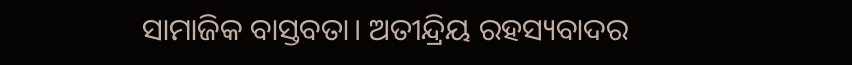ସାମାଜିକ ବାସ୍ତବତା। ଅତୀନ୍ଦ୍ରିୟ ରହସ୍ୟବାଦର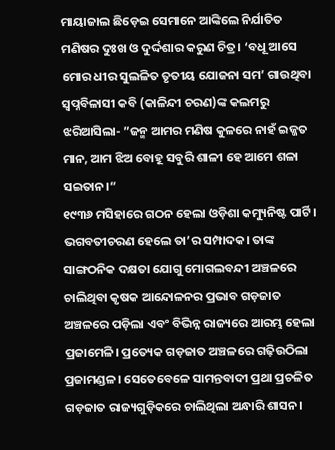ମାୟାଜାଲ ଛିଡ଼େଇ ସେମାନେ ଆଙ୍କିଲେ ନିର୍ଯାତିତ ମଣିଷର ଦୁଃଖ ଓ ଦୁର୍ଦ୍ଦଶାର କରୁଣ ଚିତ୍ର। ‘ବଧୂ ଆସେ ମୋର ଧୀର ସୁଲଳିତ ତୃତୀୟ ଯୋଜନା ସମ’ ଗାଉଥିବା ସ୍ବପ୍ନବିଳାସୀ କବି (କାଳିନ୍ଦୀ ଚରଣ)ଙ୍କ କଲମରୁ ଝରିଆସିଲା- ”ଜନ୍ମ ଆମର ମଣିଷ କୁଳରେ ନାହଁ ଇଜ୍ଜତ ମାନ, ଆମ ଝିଅ ବୋହୂ ସବୁରି ଶାଳୀ ହେ ଆମେ ଶଳା ସଇତାନ।“
୧୯୩୬ ମସିହାରେ ଗଠନ ହେଲା ଓଡ଼ିଶା କମ୍ୟୁନିଷ୍ଟ ପାର୍ଟି। ଭଗବତୀଚରଣ ହେଲେ ତା’ର ସମ୍ପାଦକ। ତାଙ୍କ ସାଙ୍ଗଠନିକ ଦକ୍ଷତା ଯୋଗୁ ମୋଗଲବନ୍ଦୀ ଅଞ୍ଚଳରେ ଚାଲିଥିବା କୃଷକ ଆନ୍ଦୋଳନର ପ୍ରଭାବ ଗଡ଼ଜାତ ଅଞ୍ଚଳରେ ପଡ଼ିଲା ଏବଂ ବିଭିନ୍ନ ରାଜ୍ୟରେ ଆରମ୍ଭ ହେଲା ପ୍ରଜାମେଳି। ପ୍ରତ୍ୟେକ ଗଡ଼ଜାତ ଅଞ୍ଚଳରେ ଗଢ଼ିଉଠିଲା ପ୍ରଜାମଣ୍ଡଳ। ସେତେବେଳେ ସାମନ୍ତବାଦୀ ପ୍ରଥା ପ୍ରଚଳିତ ଗଡ଼ଜାତ ରାଜ୍ୟଗୁଡ଼ିକରେ ଚାଲିଥିଲା ଅନ୍ଧାରି ଶାସନ।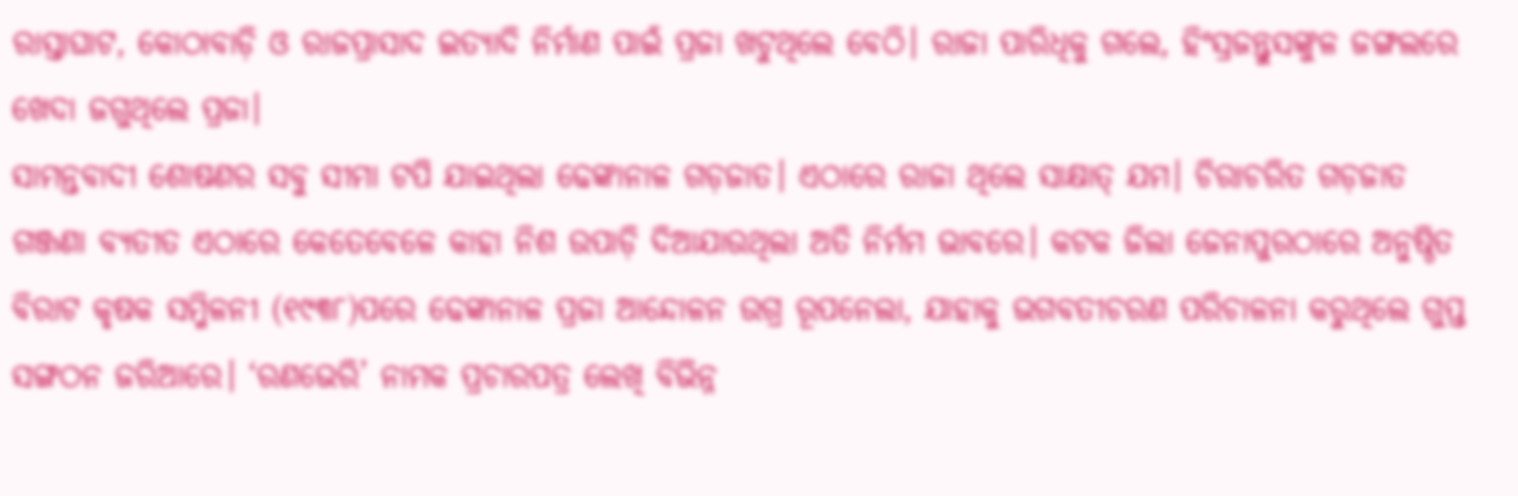ରାସ୍ତାଘାଟ, କୋଠାବାଡ଼ି ଓ ରାଜପ୍ରାସାଦ ଇତ୍ୟାଦି ନିର୍ମାଣ ପାଇଁ ପ୍ରଜା ଖଟୁଥିଲେ ବେଠି। ରାଜା ପାରିଧିକୁ ଗଲେ, ହିଂସ୍ରଜନ୍ତୁସଙ୍କୁଳ ଜଙ୍ଗଲରେ ଖେଦା ଜଗୁଥିଲେ ପ୍ରଜା।
ସାମନ୍ତବାଦୀ ଶୋଷଣର ସବୁ ସୀମା ଟପି ଯାଇଥିଲା ଢେଙ୍କାନାଳ ଗଡ଼ଜାତ। ଏଠାରେ ରାଜା ଥିଲେ ସାକ୍ଷାତ୍ ଯମ। ଚିରାଚରିତ ଗଡ଼ଜାତ ଗଞ୍ଜଣା ବ୍ୟତୀତ ଏଠାରେ କେତେବେଳେ କାହା ନିଶ ଉପାଡ଼ି ଦିଆଯାଉଥିଲା ଅତି ନିର୍ମମ ଭାବରେ। କଟକ ଜିଲା ଜେନାପୁରଠାରେ ଅନୁଷ୍ଠିତ ବିରାଟ କୃଷକ ସମ୍ମିଳନୀ (୧୯୩୮)ପରେ ଢେଙ୍କାନାଳ ପ୍ରଜା ଆନ୍ଦୋଳନ ଉଗ୍ର ରୂପନେଲା, ଯାହାକୁ ଭଗବତୀଚରଣ ପରିଚାଳନା କରୁଥିଲେ ଗୁପ୍ତ ସଙ୍ଗଠନ ଜରିଆରେ। ‘ରଣଭେରି’ ନାମକ ପ୍ରଚାରପତ୍ର ଲେଖି ବିଭିନ୍ନ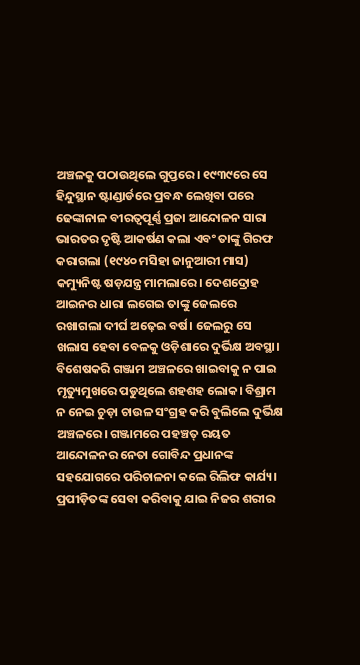ଅଞ୍ଚଳକୁ ପଠାଉଥିଲେ ଗୁପ୍ତରେ। ୧୯୩୯ରେ ସେ ହିନ୍ଦୁସ୍ଥାନ ଷ୍ଟାଣ୍ଡାର୍ଡରେ ପ୍ରବନ୍ଧ ଲେଖିବା ପରେ ଢେଙ୍କାନାଳ ବୀରତ୍ୱପୂର୍ଣ୍ଣ ପ୍ରଜା ଆନ୍ଦୋଳନ ସାରା ଭାରତର ଦୃଷ୍ଟି ଆକର୍ଷଣ କଲା ଏବଂ ତାଙ୍କୁ ଗିରଫ କରାଗଲା (୧୯୪୦ ମସିହା ଜାନୁଆରୀ ମାସ) କମ୍ୟୁନିଷ୍ଟ ଷଡ଼ଯନ୍ତ୍ର ମାମଲାରେ। ଦେଶଦ୍ରୋହ ଆଇନର ଧାରା ଲଗେଇ ତାଙ୍କୁ ଜେଲରେ ରଖାଗଲା ଦୀର୍ଘ ଅଢ଼େଇ ବର୍ଷ। ଜେଲରୁ ସେ ଖଲାସ ହେବା ବେଳକୁ ଓଡ଼ିଶାରେ ଦୁର୍ଭିକ୍ଷ ଅବସ୍ଥା। ବିଶେଷକରି ଗଞ୍ଜାମ ଅଞ୍ଚଳରେ ଖାଇବାକୁ ନ ପାଇ ମୃତ୍ୟୁମୁଖରେ ପଡୁଥିଲେ ଶହଶହ ଲୋକ। ବିଶ୍ରାମ ନ ନେଇ ଚୁଡ଼ା ଚାଉଳ ସଂଗ୍ରହ କରି ବୁଲିଲେ ଦୁର୍ଭିକ୍ଷ ଅଞ୍ଚଳରେ। ଗଞ୍ଜାମରେ ପହଞ୍ଚତ୍ ରୟତ ଆନ୍ଦୋଳନର ନେତା ଗୋବିନ୍ଦ ପ୍ରଧାନଙ୍କ ସହଯୋଗରେ ପରିଚାଳନା କଲେ ରିଲିଫ କାର୍ଯ୍ୟ। ପ୍ରପୀଡ଼ିତଙ୍କ ସେବା କରିବାକୁ ଯାଇ ନିଜର ଶରୀର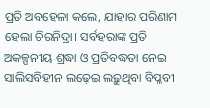ପ୍ରତି ଅବହେଳା କଲେ, ଯାହାର ପରିଣାମ ହେଲା ଚିରନିଦ୍ରା। ସର୍ବହରାଙ୍କ ପ୍ରତି ଅକଳ୍ପନୀୟ ଶ୍ରଦ୍ଧା ଓ ପ୍ରତିବଦ୍ଧତା ନେଇ ସାଲିସବିହୀନ ଲଢ଼େଇ ଲଢ଼ୁଥିବା ବିପ୍ଳବୀ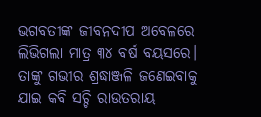ଭଗବତୀଙ୍କ ଜୀବନଦୀପ ଅବେଳରେ ଲିଭିଗଲା ମାତ୍ର ୩୪ ବର୍ଷ ବୟସରେ।
ତାଙ୍କୁ ଗଭୀର ଶ୍ରଦ୍ଧାଞ୍ଜଳି ଜଣେଇବାକୁ ଯାଇ କବି ସଚ୍ଚି ରାଉତରାୟ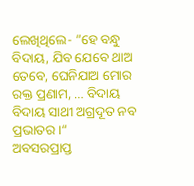ଲେଖିଥିଲେ- ”ହେ ବନ୍ଧୁ ବିଦାୟ, ଯିବ ଯେବେ ଥାଅ ତେବେ, ଘେନିଯାଅ ମୋର ରକ୍ତ ପ୍ରଣାମ, … ବିଦାୟ ବିଦାୟ ସାଥୀ ଅଗ୍ରଦୂତ ନବ ପ୍ରଭାତର।“
ଅବସରପ୍ରାପ୍ତ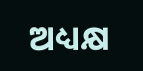ଅଧ୍ୟକ୍ଷ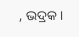, ଭଦ୍ରକ।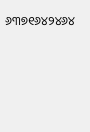୬୩୭୧୬୪୨୪୬୪